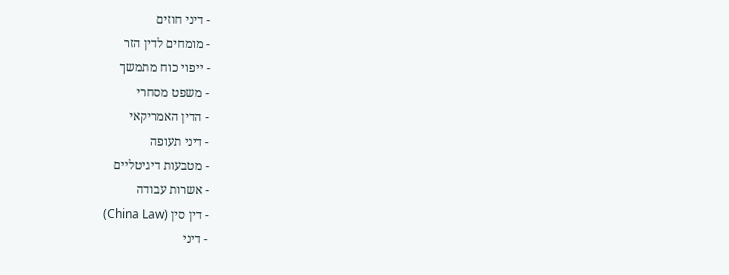- דיני חוזים
- מומחים לדין הזר
- ייפוי כוח מתמשך
- משפט מסחרי
- הדין האמריקאי
- דיני תעופה
- מטבעות דיגיטליים
- אשרות עבודה
- דין סין (China Law)
- דיני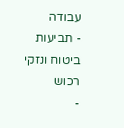עבודה
- תביעות ביטוח ונזקי רכוש
-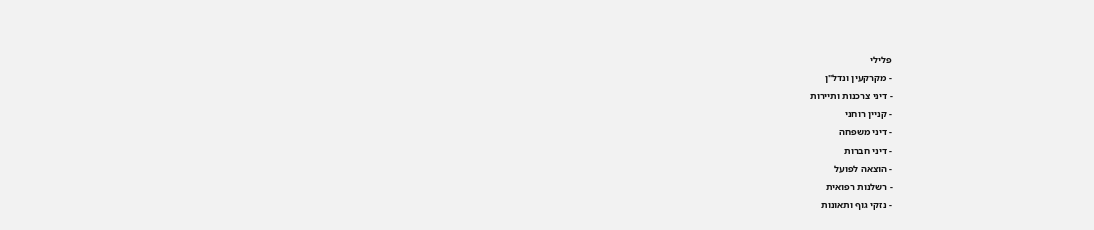פלילי
- מקרקעין ונדל"ן
- דיני צרכנות ותיירות
- קניין רוחני
- דיני משפחה
- דיני חברות
- הוצאה לפועל
- רשלנות רפואית
- נזקי גוף ותאונות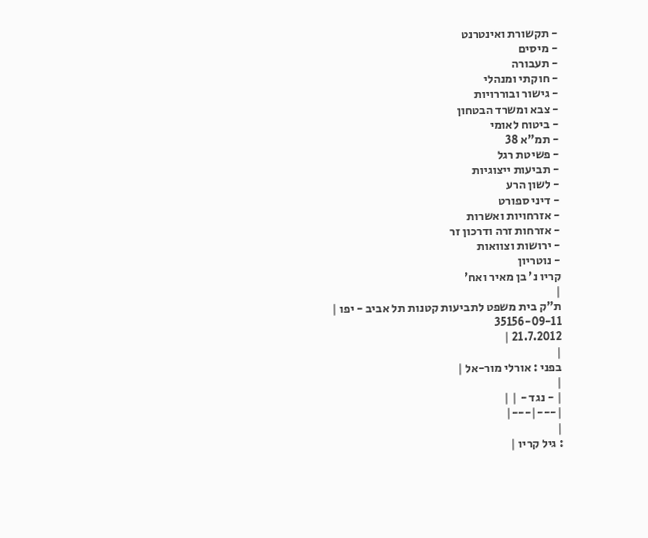- תקשורת ואינטרנט
- מיסים
- תעבורה
- חוקתי ומנהלי
- גישור ובוררויות
- צבא ומשרד הבטחון
- ביטוח לאומי
- תמ"א 38
- פשיטת רגל
- תביעות ייצוגיות
- לשון הרע
- דיני ספורט
- אזרחויות ואשרות
- אזרחות זרה ודרכון זר
- ירושות וצוואות
- נוטריון
קריו נ' בן מאיר ואח'
|
ת"ק בית משפט לתביעות קטנות תל אביב - יפו |
35156-09-11
21.7.2012 |
|
בפני : אורלי מור-אל |
|
| - נגד - | |
|---|---|
|
: גיל קריו |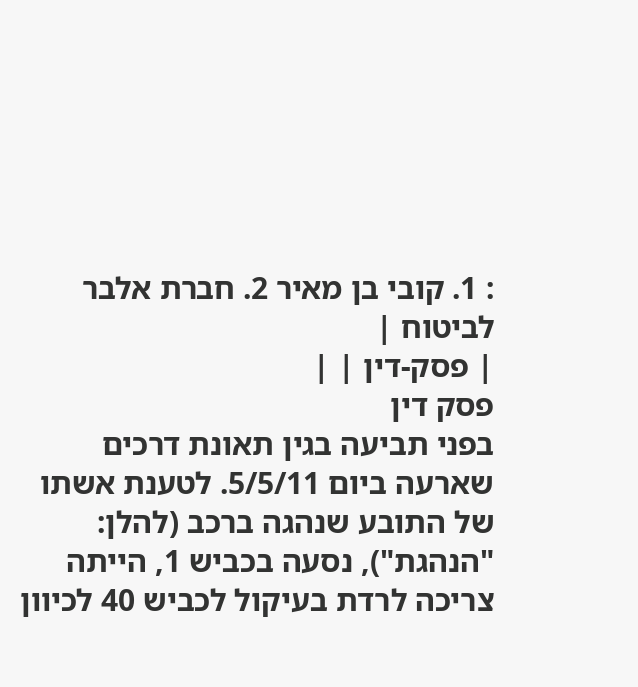: 1. קובי בן מאיר 2. חברת אלבר לביטוח |
| פסק-דין | |
פסק דין
בפני תביעה בגין תאונת דרכים שארעה ביום 5/5/11. לטענת אשתו של התובע שנהגה ברכב (להלן: "הנהגת"), נסעה בכביש 1, הייתה צריכה לרדת בעיקול לכביש 40 לכיוון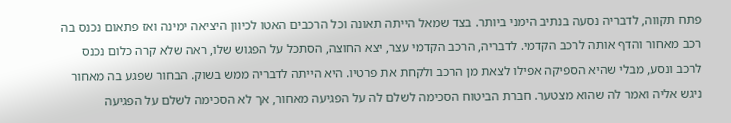פתח תקווה, לדבריה נסעה בנתיב הימני ביותר. בצד שמאל הייתה תאונה וכל הרכבים האטו לכיוון היציאה ימינה ואז פתאום נכנס בה רכב מאחור והדף אותה לרכב הקדמי. לדבריה, הרכב הקדמי עצר, יצא החוצה, הסתכל על הפגוש שלו, ראה שלא קרה כלום נכנס לרכב ונסע, מבלי שהיא הספיקה אפילו לצאת מן הרכב ולקחת את פרטיו. היא הייתה לדבריה ממש בשוק. הבחור שפגע בה מאחור ניגש אליה ואמר לה שהוא מצטער. חברת הביטוח הסכימה לשלם לה על הפגיעה מאחור, אך לא הסכימה לשלם על הפגיעה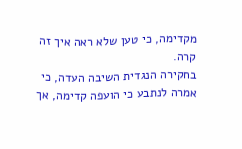מקדימה, כי טען שלא ראה איך זה קרה.
בחקירה הנגדית השיבה העדה, כי אמרה לנתבע כי הועפה קדימה, אך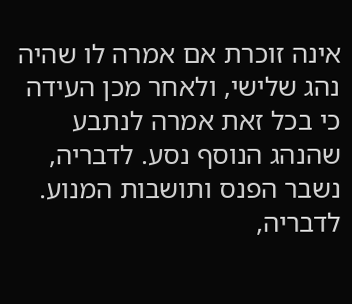אינה זוכרת אם אמרה לו שהיה נהג שלישי, ולאחר מכן העידה כי בכל זאת אמרה לנתבע שהנהג הנוסף נסע. לדבריה, נשבר הפנס ותושבות המנוע. לדבריה,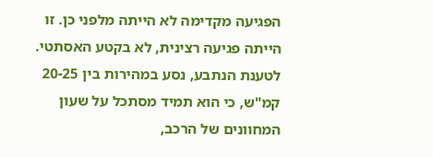הפגיעה מקדימה לא הייתה מלפני כן. זו הייתה פגיעה רצינית, לא בקטע האסתטי.
לטענת הנתבע, נסע במהירות בין 20-25 קמ"ש, כי הוא תמיד מסתכל על שעון המחוונים של הרכב,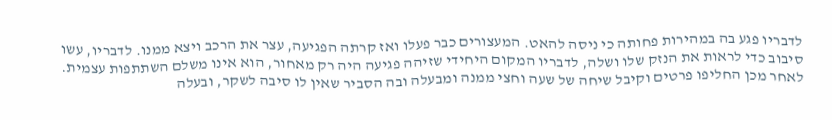לדבריו פגע בה במהירות פחותה כי ניסה להאט. המעצורים כבר פעלו ואז קרתה הפגיעה, עצר את הרכב ויצא ממנו. לדבריו, עשו סיבוב כדי לראות את הנזק שלו ושלה, לדבריו המקום היחידי שזיהה פגיעה היה רק מאחור, הוא אינו משלם השתתפות עצמית. לאחר מכן החליפו פרטים וקיבל שיחה של שעה וחצי ממנה ומבעלה ובה הסביר שאין לו סיבה לשקר, ובעלה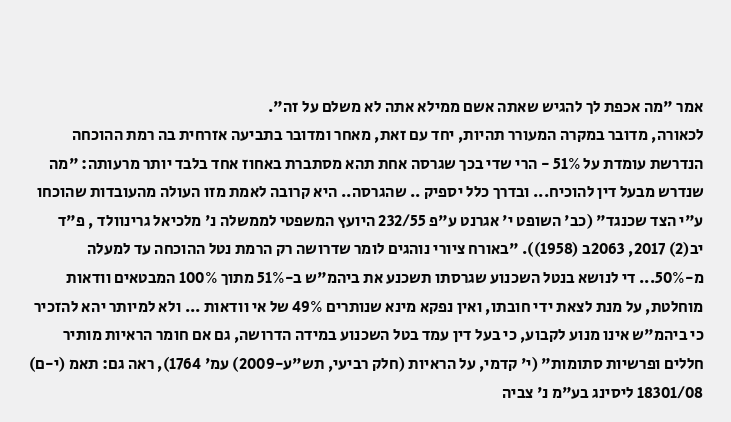אמר "מה אכפת לך להגיש שאתה אשם ממילא אתה לא משלם על זה".
לכאורה, מדובר במקרה המעורר תהיות, יחד עם זאת, מאחר ומדובר בתביעה אזרחית בה רמת ההוכחה הנדרשת עומדת על 51% - הרי שדי בכך שגרסה אחת תהא מסתברת באחוז אחד בלבד יותר מרעותה: "מה שנדרש מבעל דין להוכיח... ובדרך כלל יספיק .. שהגרסה.. היא קרובה לאמת מזו העולה מהעובדות שהוכחו ע"י הצד שכנגד" (כב' השופט י' אגרנט ע"פ 232/55 היועץ המשפטי לממשלה נ' מלכיאל גרינוולד , פ"ד יב(2) 2017, 2063ב (1958)). "באורח ציורי נוהגים לומר שדרושה רק הרמת נטל ההוכחה עד למעלה מ-50%... די לנושא בנטל השכנוע שגרסתו תשכנע את ביהמ"ש ב-51% מתוך 100% המבטאים וודאות מוחלטת, על מנת לצאת ידי חובתו, ואין נפקא מינא שנותרים 49% של אי וודאות ... ולא למיותר יהא להזכיר כי ביהמ"ש אינו מנוע לקבוע, כי בעל דין עמד בטל השכנוע במידה הדרושה, גם אם חומר הראיות מותיר חללים ופרשיות סתומות" (י' קדמי, על הראיות (חלק רביעי, תש"ע-2009) עמ' 1764), ראה גם: תאמ (י-ם) 18301/08 ליסינג בע"מ נ' צביה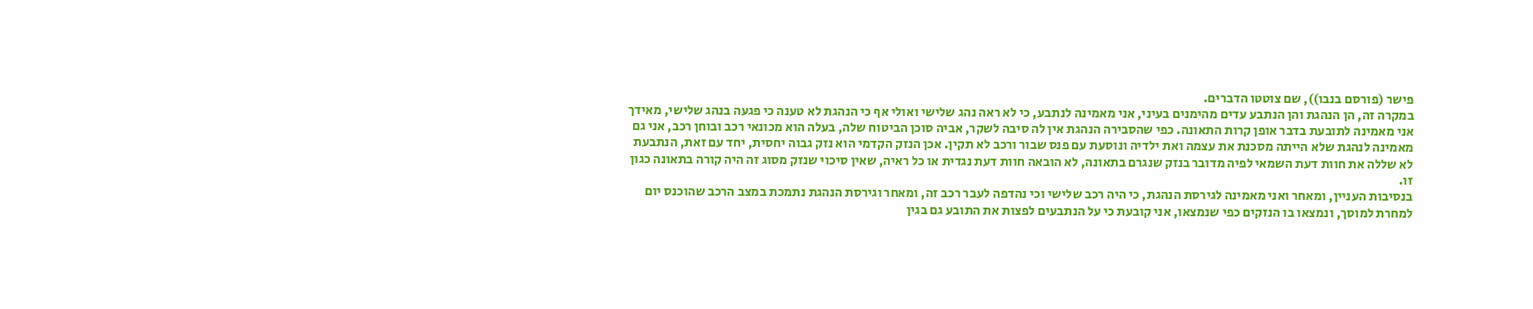פישר (פורסם בנבו)), שם צוטטו הדברים.
במקרה זה, הן הנהגת והן הנתבע עדים מהימנים בעיני, אני מאמינה לנתבע, כי לא ראה נהג שלישי ואולי אף כי הנהגת לא טענה כי פגעה בנהג שלישי, מאידך אני מאמינה לתובעת בדבר אופן קרות התאונה. כפי שהסבירה הנהגת אין לה סיבה לשקר, אביה סוכן הביטוח שלה, בעלה הוא מכונאי רכב ובוחן רכב, אני גם מאמינה לנהגת שלא הייתה מסכנת את עצמה ואת ילדיה ונוסעת עם פנס שבור ורכב לא תקין. אכן הנזק הקדמי הוא נזק גבוה יחסית, יחד עם זאת, הנתבעת לא שללה את חוות דעת השמאי לפיה מדובר בנזק שנגרם בתאונה, לא הובאה חוות דעת נגדית או כל ראיה, שאין סיכוי שנזק מסוג זה היה קורה בתאונה כגון זו.
בנסיבות העניין, ומאחר ואני מאמינה לגירסת הנהגת, כי היה רכב שלישי וכי נהדפה לעבר רכב זה, ומאחר וגירסת הנהגת נתמכת במצב הרכב שהוכנס יום למחרת למוסך, ונמצאו בו הנזקים כפי שנמצאו, אני קובעת כי על הנתבעים לפצות את התובע גם בגין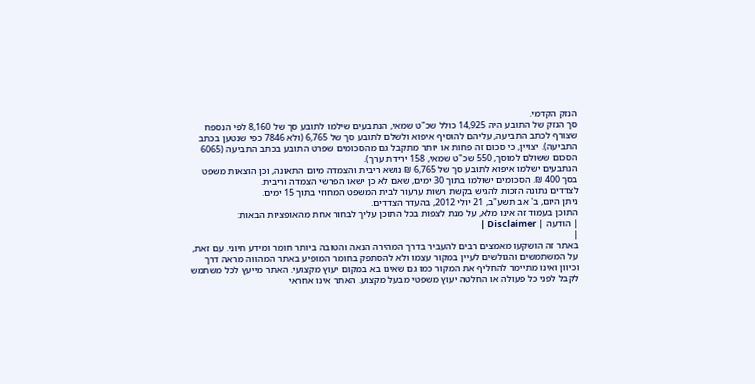הנזק הקדמי.
סך הנזק של התובע היה 14,925 כולל שכ"ט שמאי, הנתבעים שילמו לתובע סך של 8,160 לפי הנספח שצורף לכתב התביעה, עליהם להוסיף איפוא ולשלם לתובע סך של 6,765 (ולא 7846 כפי שנטען בכתב התביעה). יצויין, כי סכום זה פחות או יותר מתקבל גם מהסכומים שפרט התובע בכתב התביעה (6065 הסכום ששולם למוסך, 550 שכ"ט שמאי, 158 ירידת ערך).
הנתבעים ישלמו איפוא לתובע סך של 6,765 ₪ נושא ריבית והצמדה מיום התאונה, וכן הוצאות משפט בסך 400 ₪. הסכומים ישולמו בתוך 30 ימים, שאם לא כן ישאו הפרשי הצמדה וריבית.
לצדדים נתונה הזכות להגיש בקשת רשות ערעור לבית המשפט המחוזי בתוך 15 ימים.
ניתן היום, ב' אב תשע"ב, 21 יולי 2012, בהעדר הצדדים.
התוכן בעמוד זה אינו מלא, על מנת לצפות בכל התוכן עליך לבחור אחת מהאופציות הבאות:
| הודעה | Disclaimer |
|
באתר זה הושקעו מאמצים רבים להעביר בדרך המהירה הנאה והטובה ביותר חומר ומידע חיוני. עם זאת, על המשתמשים והגולשים לעיין במקור עצמו ולא להסתפק בחומר המופיע באתר המהווה מראה דרך וכיוון ואינו מתיימר להחליף את המקור כמו גם שאינו בא במקום יעוץ מקצועי. האתר מייעץ לכל משתמש לקבל לפני כל פעולה או החלטה יעוץ משפטי מבעל מקצוע. האתר אינו אחראי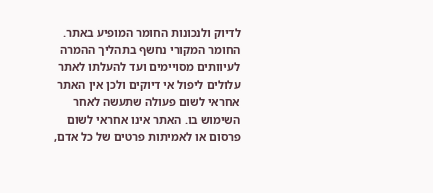לדיוק ולנכונות החומר המופיע באתר. החומר המקורי נחשף בתהליך ההמרה לעיוותים מסויימים ועד להעלתו לאתר עלולים ליפול אי דיוקים ולכן אין האתר אחראי לשום פעולה שתעשה לאחר השימוש בו. האתר אינו אחראי לשום פרסום או לאמיתות פרטים של כל אדם,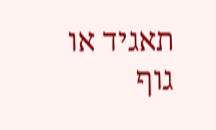תאגיד או גוף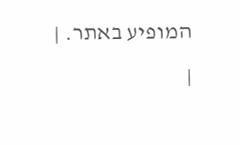המופיע באתר. |
|